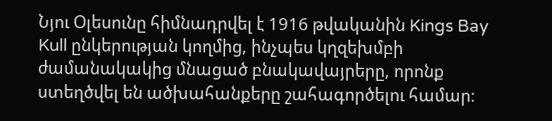Նյու Օլեսունը հիմնադրվել է 1916 թվականին Kings Bay Kull ընկերության կողմից, ինչպես կղզեխմբի ժամանակակից մնացած բնակավայրերը, որոնք ստեղծվել են ածխահանքերը շահագործելու համար։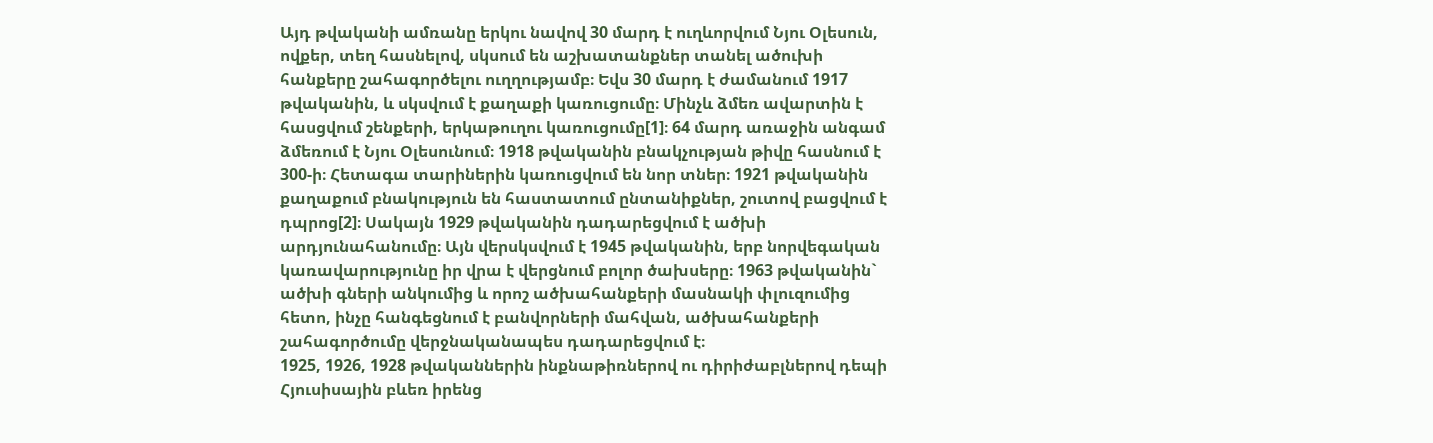Այդ թվականի ամռանը երկու նավով 30 մարդ է ուղևորվում Նյու Օլեսուն, ովքեր, տեղ հասնելով, սկսում են աշխատանքներ տանել ածուխի հանքերը շահագործելու ուղղությամբ։ Եվս 30 մարդ է ժամանում 1917 թվականին, և սկսվում է քաղաքի կառուցումը։ Մինչև ձմեռ ավարտին է հասցվում շենքերի, երկաթուղու կառուցումը[1]։ 64 մարդ առաջին անգամ ձմեռում է Նյու Օլեսունում։ 1918 թվականին բնակչության թիվը հասնում է 300-ի։ Հետագա տարիներին կառուցվում են նոր տներ։ 1921 թվականին քաղաքում բնակություն են հաստատում ընտանիքներ, շուտով բացվում է դպրոց[2]։ Սակայն 1929 թվականին դադարեցվում է ածխի արդյունահանումը։ Այն վերսկսվում է 1945 թվականին, երբ նորվեգական կառավարությունը իր վրա է վերցնում բոլոր ծախսերը։ 1963 թվականին` ածխի գների անկումից և որոշ ածխահանքերի մասնակի փլուզումից հետո, ինչը հանգեցնում է բանվորների մահվան, ածխահանքերի շահագործումը վերջնականապես դադարեցվում է։
1925, 1926, 1928 թվականներին ինքնաթիռներով ու դիրիժաբլներով դեպի Հյուսիսային բևեռ իրենց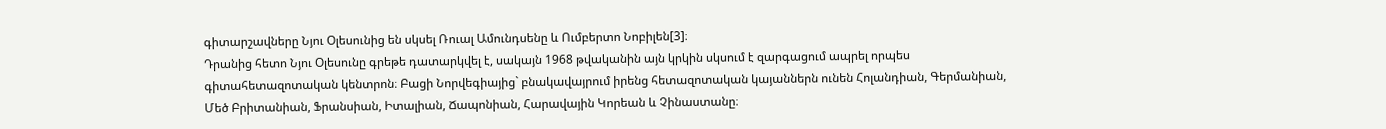գիտարշավները Նյու Օլեսունից են սկսել Ռուալ Ամունդսենը և Ումբերտո Նոբիլեն[3]։
Դրանից հետո Նյու Օլեսունը գրեթե դատարկվել է, սակայն 1968 թվականին այն կրկին սկսում է զարգացում ապրել որպես գիտահետազոտական կենտրոն։ Բացի Նորվեգիայից` բնակավայրում իրենց հետազոտական կայաններն ունեն Հոլանդիան, Գերմանիան, Մեծ Բրիտանիան, Ֆրանսիան, Իտալիան, Ճապոնիան, Հարավային Կորեան և Չինաստանը։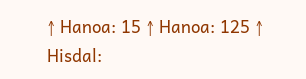↑ Hanoa: 15 ↑ Hanoa: 125 ↑ Hisdal: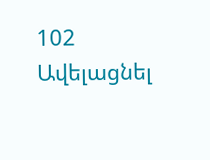102
Ավելացնել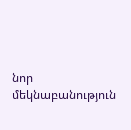նոր մեկնաբանություն